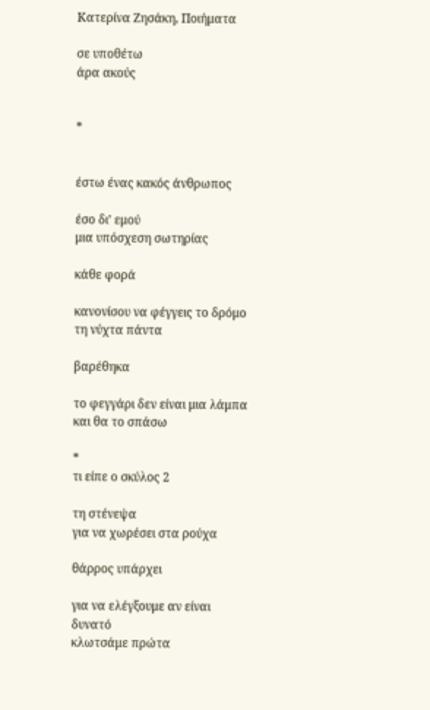Κατερίνα Ζησάκη, Ποιήματα

σε υποθέτω
άρα ακούς


*


έστω ένας κακός άνθρωπος

έσο δι’ εμού
μια υπόσχεση σωτηρίας

κάθε φορά

κανονίσου να φέγγεις το δρόμο
τη νύχτα πάντα

βαρέθηκα

το φεγγάρι δεν είναι μια λάμπα
και θα το σπάσω

*
τι είπε ο σκύλος 2

τη στένεψα
για να χωρέσει στα ρούχα

θάρρος υπάρχει

για να ελέγξουμε αν είναι δυνατό
κλωτσάμε πρώτα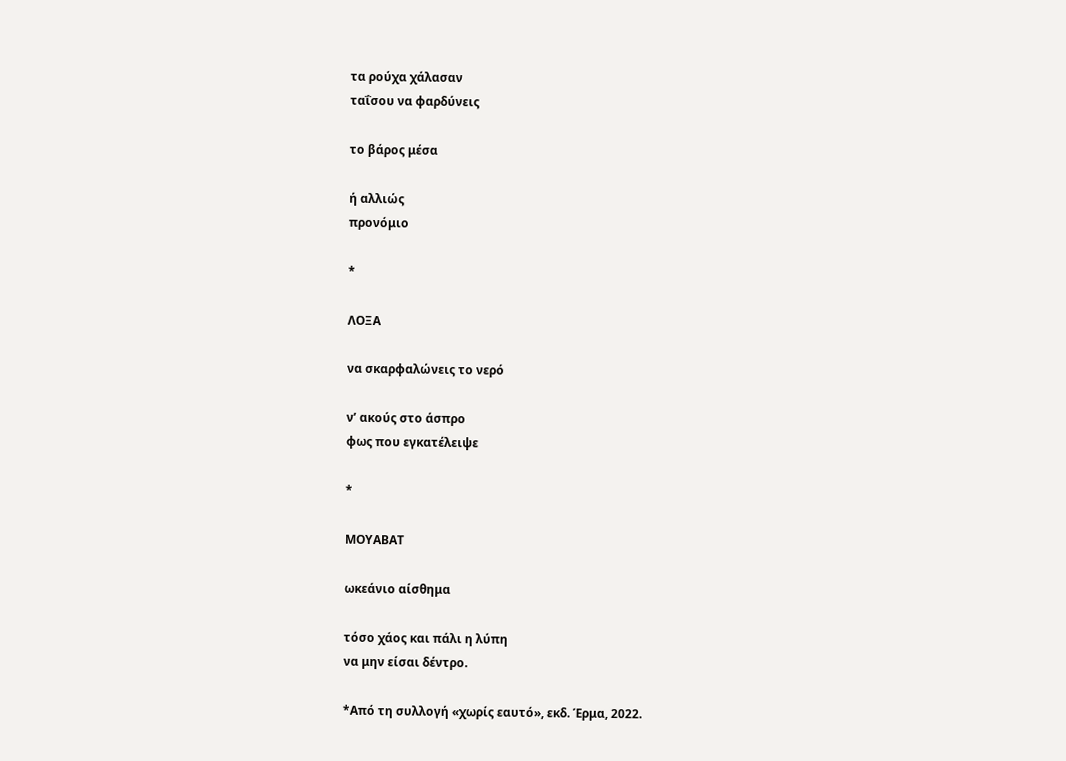τα ρούχα χάλασαν
ταΐσου να φαρδύνεις

το βάρος μέσα

ή αλλιώς
προνόμιο

*

ΛΟΞΑ

να σκαρφαλώνεις το νερό

ν’ ακούς στο άσπρο
φως που εγκατέλειψε

*

ΜΟΥΑΒΑΤ

ωκεάνιο αίσθημα

τόσο χάος και πάλι η λύπη
να μην είσαι δέντρο.

*Από τη συλλογή «χωρίς εαυτό», εκδ. Έρμα, 2022.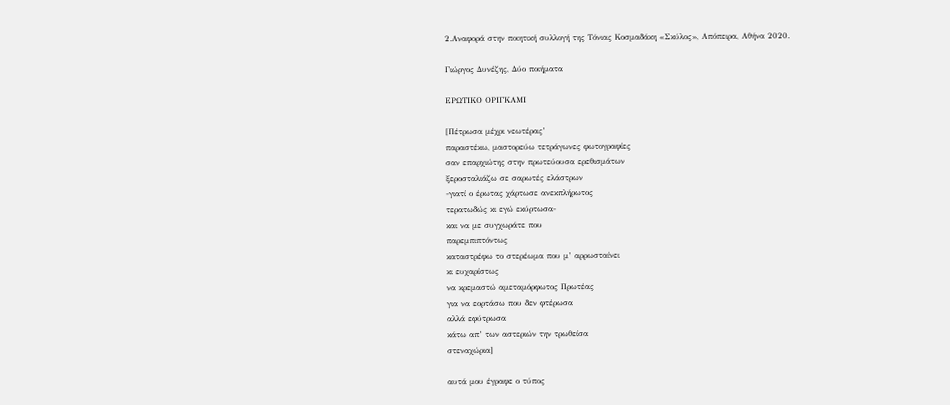2.Αναφορά στην ποιητική συλλογή της Τόνιας Κοσμαδάκη «Σκύλος», Απόπειρα, Αθήνα 2020.

Γιώργος Δυνέζης, Δύο ποιήματα

ΕΡΩΤΙΚΟ ΟΡΙΓΚΑΜΙ

[Πέτρωσα μέχρι νεωτέρας’
παραστέκω, μαστορεύω τετράγωνες φωτογραφίες
σαν επαρχιώτης στην πρωτεύουσα ερεθισμάτων
ξεροσταλιάζω σε σαρωτές ελάστρων
-γιατί ο έρωτας χάρτωσε ανεκπλήρωτος
τερατωδώς κι εγώ εκύρτωσα-
και να με συγχωράτε που
παρεμπιπτόντως
καταστρέφω το στερέωμα που μ’ αρρωσταίνει
κι ευχαρίστως
να κρεμαστώ αμεταμόρφωτος Πρωτέας
για να εορτάσω που δεν φτέρωσα
αλλά εφύτρωσα
κάτω απ’ των αστεριών την τρωθείσα
στεναχώρια]

αυτά μου έγραφε ο τύπος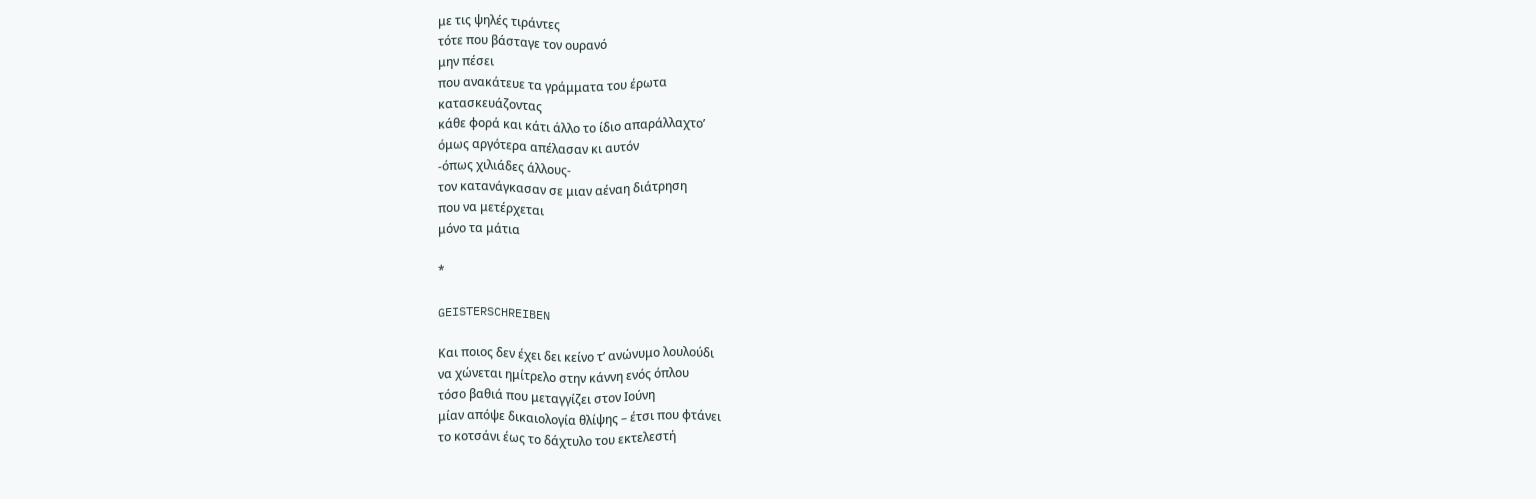με τις ψηλές τιράντες
τότε που βάσταγε τον ουρανό
μην πέσει
που ανακάτευε τα γράμματα του έρωτα
κατασκευάζοντας
κάθε φορά και κάτι άλλο το ίδιο απαράλλαχτο’
όμως αργότερα απέλασαν κι αυτόν
-όπως χιλιάδες άλλους-
τον κατανάγκασαν σε μιαν αέναη διάτρηση
που να μετέρχεται
μόνο τα μάτια

*

GEISTERSCHREIBEN

Και ποιος δεν έχει δει κείνο τ’ ανώνυμο λουλούδι
να χώνεται ημίτρελο στην κάννη ενός όπλου
τόσο βαθιά που μεταγγίζει στον Ιούνη
μίαν απόψε δικαιολογία θλίψης – έτσι που φτάνει
το κοτσάνι έως το δάχτυλο του εκτελεστή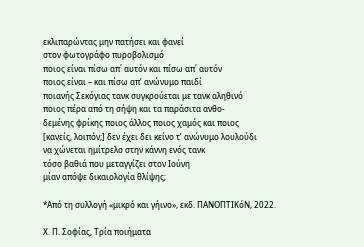εκλιπαρώντας μην πατήσει και φανεί
στον φωτογράφο πυροβολισμό
ποιος είναι πίσω απ΄ αυτόν και πίσω απ΄ αυτόν
ποιος είναι – και πίσω απ’ ανώνυμο παιδί
ποιανής Σεκόγιας τανκ συγκρούεται με τανκ αληθινό
ποιος πέρα από τη σήψη και τα παράσιτα ανθο-
δεμένης φρίκης ποιος άλλος ποιος χαμός και ποιος
[κανείς, λοιπόν;] δεν έχει δει κείνο τ’ ανώνυμο λουλούδι
να χώνεται ημίτρελο στην κάννη ενός τανκ
τόσο βαθιά που μεταγγίζει στον Ιούνη
μίαν απόψε δικαιολογία θλίψης;

*Από τη συλλογή «μικρό και γήινο», εκδ. ΠΑΝΟΠΤΙΚόΝ, 2022.

Χ. Π. Σοφίας, Τρία ποιήματα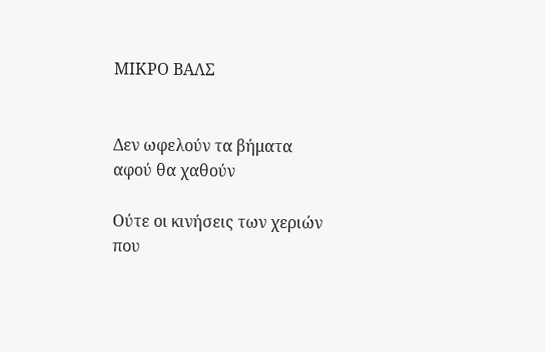ΜΙΚΡΟ ΒΑΛΣ


Δεν ωφελούν τα βήματα
αφού θα χαθούν

Ούτε οι κινήσεις των χεριών
που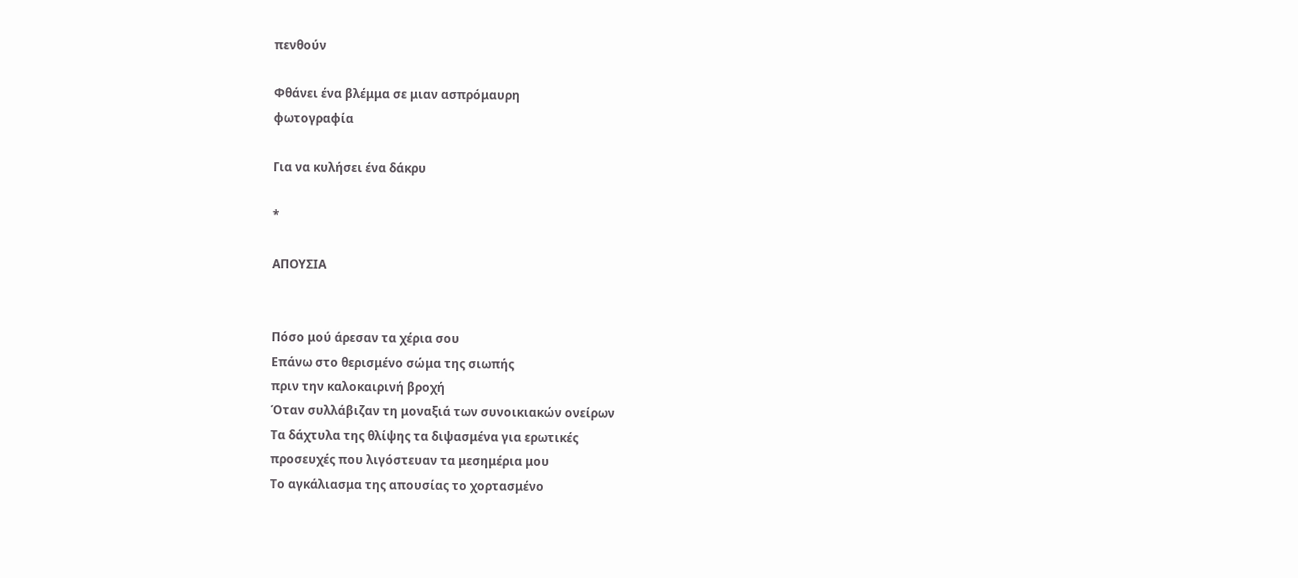πενθούν

Φθάνει ένα βλέμμα σε μιαν ασπρόμαυρη
φωτογραφία

Για να κυλήσει ένα δάκρυ

*

ΑΠΟΥΣΙΑ


Πόσο μού άρεσαν τα χέρια σου
Επάνω στο θερισμένο σώμα της σιωπής
πριν την καλοκαιρινή βροχή
Όταν συλλάβιζαν τη μοναξιά των συνοικιακών ονείρων
Τα δάχτυλα της θλίψης τα διψασμένα για ερωτικές
προσευχές που λιγόστευαν τα μεσημέρια μου
Το αγκάλιασμα της απουσίας το χορτασμένο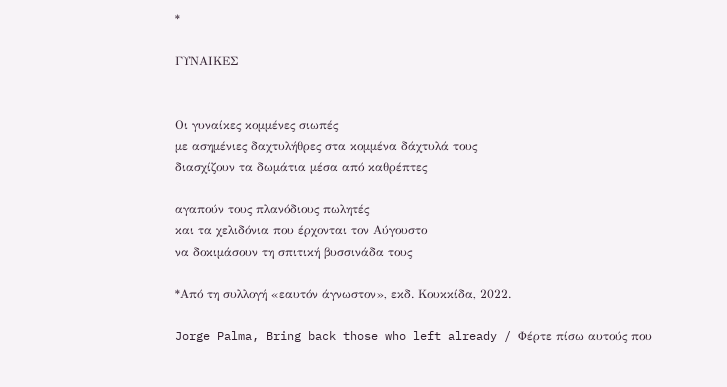*

ΓΥΝΑΙΚΕΣ


Οι γυναίκες κομμένες σιωπές
με ασημένιες δαχτυλήθρες στα κομμένα δάχτυλά τους
διασχίζουν τα δωμάτια μέσα από καθρέπτες

αγαπούν τους πλανόδιους πωλητές
και τα χελιδόνια που έρχονται τον Αύγουστο
να δοκιμάσουν τη σπιτική βυσσινάδα τους

*Από τη συλλογή «εαυτόν άγνωστον», εκδ. Κουκκίδα, 2022.

Jorge Palma, Bring back those who left already / Φέρτε πίσω αυτούς που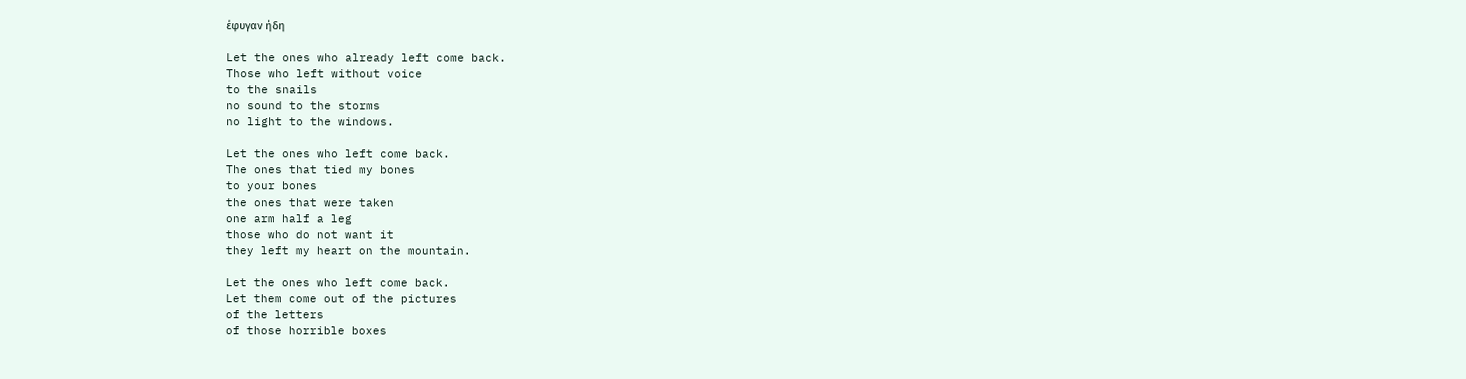έφυγαν ήδη

Let the ones who already left come back.
Those who left without voice
to the snails
no sound to the storms
no light to the windows.

Let the ones who left come back.
The ones that tied my bones
to your bones
the ones that were taken
one arm half a leg
those who do not want it
they left my heart on the mountain.

Let the ones who left come back.
Let them come out of the pictures
of the letters
of those horrible boxes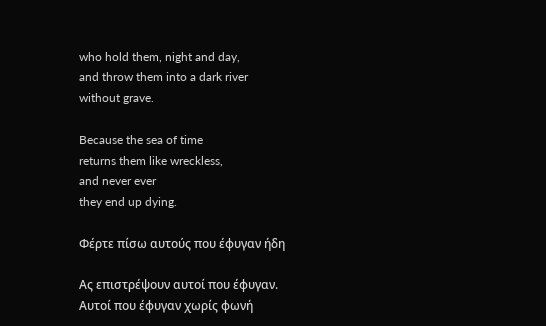who hold them, night and day,
and throw them into a dark river
without grave.

Because the sea of time
returns them like wreckless,
and never ever
they end up dying.

Φέρτε πίσω αυτούς που έφυγαν ήδη

Ας επιστρέψουν αυτοί που έφυγαν.
Αυτοί που έφυγαν χωρίς φωνή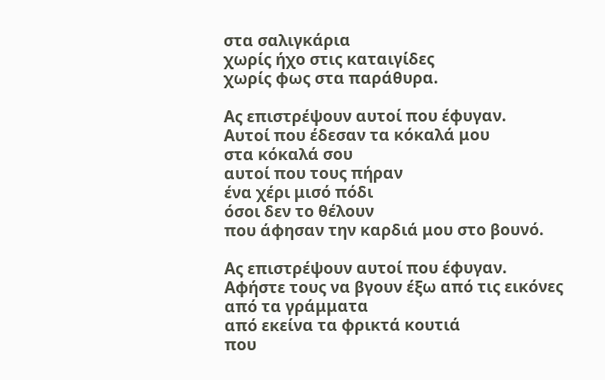στα σαλιγκάρια
χωρίς ήχο στις καταιγίδες
χωρίς φως στα παράθυρα.

Ας επιστρέψουν αυτοί που έφυγαν.
Αυτοί που έδεσαν τα κόκαλά μου
στα κόκαλά σου
αυτοί που τους πήραν
ένα χέρι μισό πόδι
όσοι δεν το θέλουν
που άφησαν την καρδιά μου στο βουνό.

Ας επιστρέψουν αυτοί που έφυγαν.
Αφήστε τους να βγουν έξω από τις εικόνες
από τα γράμματα
από εκείνα τα φρικτά κουτιά
που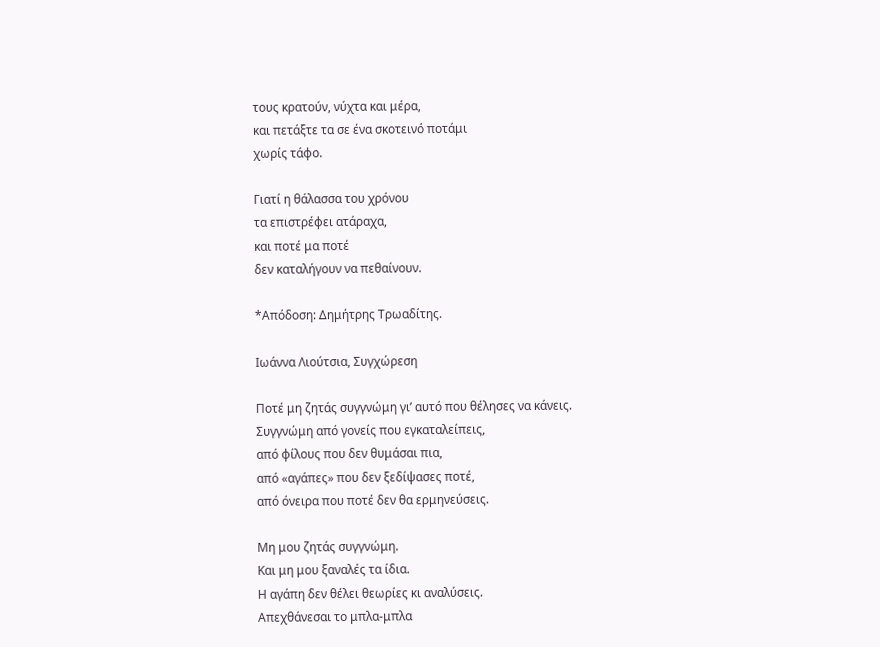τους κρατούν, νύχτα και μέρα,
και πετάξτε τα σε ένα σκοτεινό ποτάμι
χωρίς τάφο.

Γιατί η θάλασσα του χρόνου
τα επιστρέφει ατάραχα,
και ποτέ μα ποτέ
δεν καταλήγουν να πεθαίνουν.

*Απόδοση: Δημήτρης Τρωαδίτης.

Ιωάννα Λιούτσια, Συγχώρεση

Ποτέ μη ζητάς συγγνώμη γι’ αυτό που θέλησες να κάνεις.
Συγγνώμη από γονείς που εγκαταλείπεις,
από φίλους που δεν θυμάσαι πια,
από «αγάπες» που δεν ξεδίψασες ποτέ,
από όνειρα που ποτέ δεν θα ερμηνεύσεις.

Μη μου ζητάς συγγνώμη.
Και μη μου ξαναλές τα ίδια.
Η αγάπη δεν θέλει θεωρίες κι αναλύσεις.
Απεχθάνεσαι το μπλα-μπλα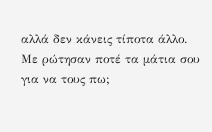αλλά δεν κάνεις τίποτα άλλο.
Με ρώτησαν ποτέ τα μάτια σου για να τους πω;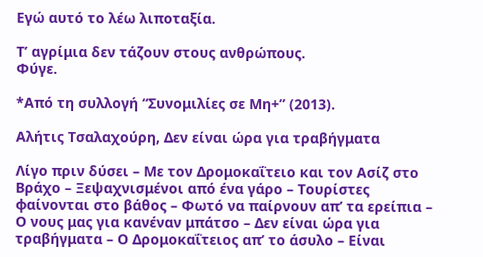Εγώ αυτό το λέω λιποταξία.

Τ’ αγρίμια δεν τάζουν στους ανθρώπους.
Φύγε.

*Από τη συλλογή “Συνομιλίες σε Μη+” (2013).

Αλήτις Τσαλαχούρη, Δεν είναι ώρα για τραβήγματα

Λίγο πριν δύσει – Με τον Δρομοκαΐτειο και τον Ασίζ στο Βράχο – Ξεψαχνισμένοι από ένα γάρο – Τουρίστες φαίνονται στο βάθος – Φωτό να παίρνουν απ’ τα ερείπια – Ο νους μας για κανέναν μπάτσο – Δεν είναι ώρα για τραβήγματα – Ο Δρομοκαΐτειος απ’ το άσυλο – Είναι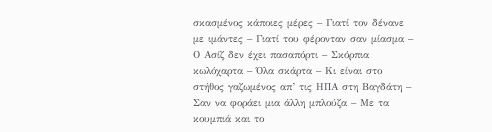σκασμένος κάποιες μέρες – Γιατί τον δένανε με ιμάντες – Γιατί του φέρονταν σαν μίασμα – Ο Ασίζ δεν έχει πασαπόρτι – Σκόρπια κωλόχαρτα – Όλα σκάρτα – Κι είναι στο στήθος γαζωμένος απ’ τις ΗΠΑ στη Βαγδάτη – Σαν να φοράει μια άλλη μπλούζα – Με τα κουμπιά και το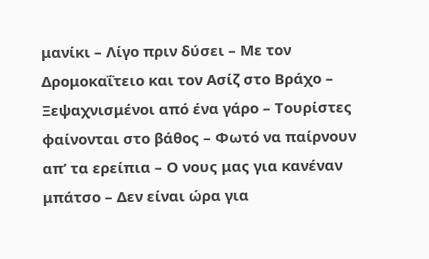μανίκι – Λίγο πριν δύσει – Με τον Δρομοκαΐτειο και τον Ασίζ στο Βράχο – Ξεψαχνισμένοι από ένα γάρο – Τουρίστες φαίνονται στο βάθος – Φωτό να παίρνουν απ’ τα ερείπια – Ο νους μας για κανέναν μπάτσο – Δεν είναι ώρα για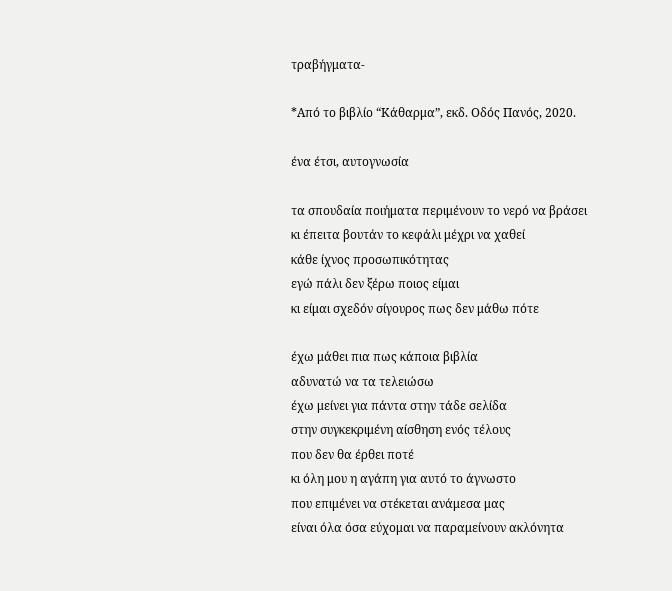τραβήγματα-

*Από το βιβλίο “Κάθαρμα”, εκδ. Οδός Πανός, 2020.

ένα έτσι, αυτογνωσία

τα σπουδαία ποιήματα περιμένουν το νερό να βράσει
κι έπειτα βουτάν το κεφάλι μέχρι να χαθεί
κάθε ίχνος προσωπικότητας
εγώ πάλι δεν ξέρω ποιος είμαι
κι είμαι σχεδόν σίγουρος πως δεν μάθω πότε

έχω μάθει πια πως κάποια βιβλία
αδυνατώ να τα τελειώσω
έχω μείνει για πάντα στην τάδε σελίδα
στην συγκεκριμένη αίσθηση ενός τέλους
που δεν θα έρθει ποτέ
κι όλη μου η αγάπη για αυτό το άγνωστο
που επιμένει να στέκεται ανάμεσα μας
είναι όλα όσα εύχομαι να παραμείνουν ακλόνητα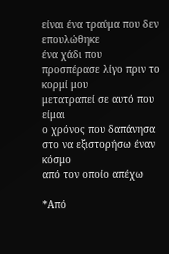είναι ένα τραύμα που δεν επουλώθηκε
ένα χάδι που προσπέρασε λίγο πριν το κορμί μου
μετατραπεί σε αυτό που είμαι
ο χρόνος που δαπάνησα
στο να εξιστορήσω έναν κόσμο
από τον οποίο απέχω

*Από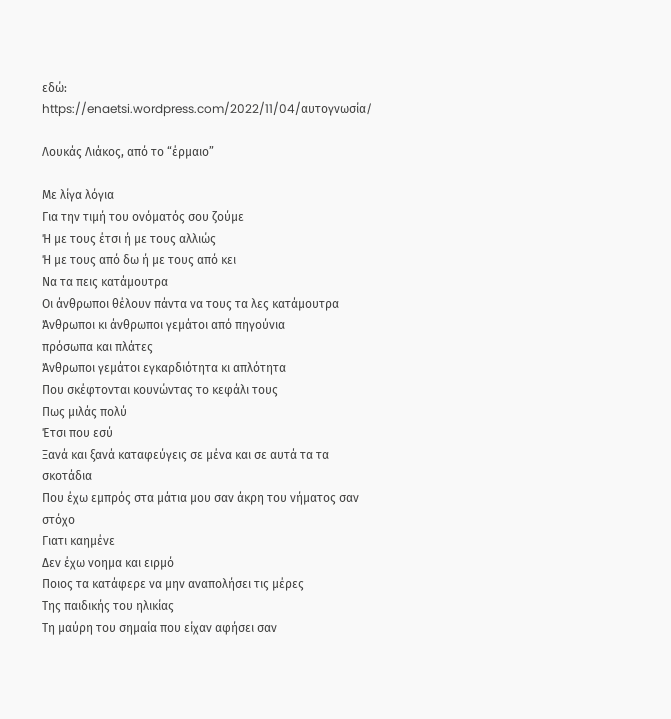εδώ: https://enaetsi.wordpress.com/2022/11/04/αυτογνωσία/

Λουκάς Λιάκος, από το “έρμαιο”

Με λίγα λόγια
Για την τιμή του ονόματός σου ζούμε
Ή με τους έτσι ή με τους αλλιώς
Ή με τους από δω ή με τους από κει
Να τα πεις κατάμουτρα
Οι άνθρωποι θέλουν πάντα να τους τα λες κατάμουτρα
Άνθρωποι κι άνθρωποι γεμάτοι από πηγούνια
πρόσωπα και πλάτες
Άνθρωποι γεμάτοι εγκαρδιότητα κι απλότητα
Που σκέφτονται κουνώντας το κεφάλι τους
Πως μιλάς πολύ
Έτσι που εσύ
Ξανά και ξανά καταφεύγεις σε μένα και σε αυτά τα τα σκοτάδια
Που έχω εμπρός στα μάτια μου σαν άκρη του νήματος σαν στόχο
Γιατι καημένε
Δεν έχω νοημα και ειρμό
Ποιος τα κατάφερε να μην αναπολήσει τις μέρες
Της παιδικής του ηλικίας
Τη μαύρη του σημαία που είχαν αφήσει σαν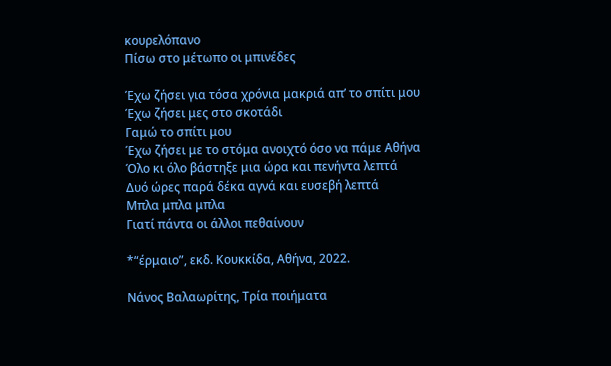κουρελόπανο
Πίσω στο μέτωπο οι μπινέδες

Έχω ζήσει για τόσα χρόνια μακριά απ’ το σπίτι μου
Έχω ζήσει μες στο σκοτάδι
Γαμώ το σπίτι μου
Έχω ζήσει με το στόμα ανοιχτό όσο να πάμε Αθήνα
Όλο κι όλο βάστηξε μια ώρα και πενήντα λεπτά
Δυό ώρες παρά δέκα αγνά και ευσεβή λεπτά
Μπλα μπλα μπλα
Γιατί πάντα οι άλλοι πεθαίνουν

*“έρμαιο”, εκδ. Κουκκίδα, Αθήνα, 2022.

Νάνος Βαλαωρίτης, Τρία ποιήματα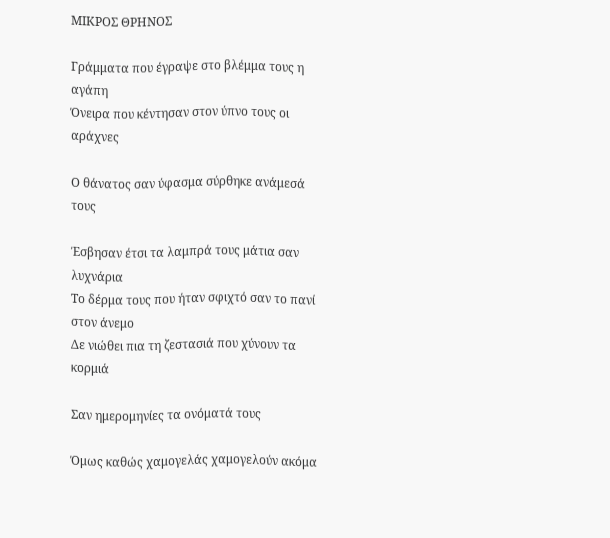ΜΙΚΡΟΣ ΘΡΗΝΟΣ

Γράμματα που έγραψε στο βλέμμα τους η αγάπη
Όνειρα που κέντησαν στον ύπνο τους οι αράχνες

Ο θάνατος σαν ύφασμα σύρθηκε ανάμεσά τους

Έσβησαν έτσι τα λαμπρά τους μάτια σαν λυχνάρια
Το δέρμα τους που ήταν σφιχτό σαν το πανί στον άνεμο
Δε νιώθει πια τη ζεστασιά που χύνουν τα κορμιά

Σαν ημερομηνίες τα ονόματά τους

Όμως καθώς χαμογελάς χαμογελούν ακόμα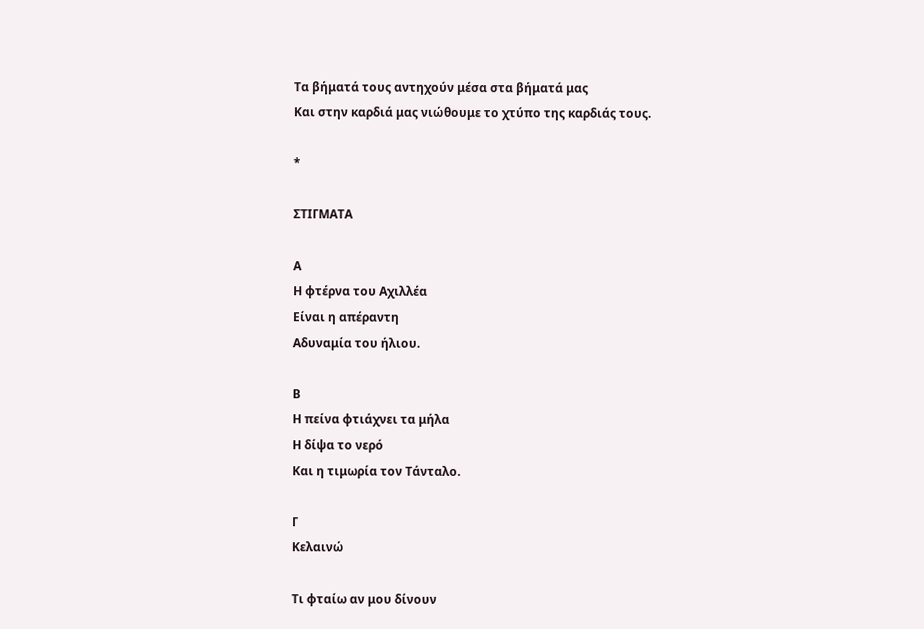Τα βήματά τους αντηχούν μέσα στα βήματά μας
Και στην καρδιά μας νιώθουμε το χτύπο της καρδιάς τους.

*

ΣΤΙΓΜΑΤΑ

Α
Η φτέρνα του Αχιλλέα
Είναι η απέραντη
Αδυναμία του ήλιου.

Β
Η πείνα φτιάχνει τα μήλα
Η δίψα το νερό
Και η τιμωρία τον Τάνταλο.

Γ
Κελαινώ

Τι φταίω αν μου δίνουν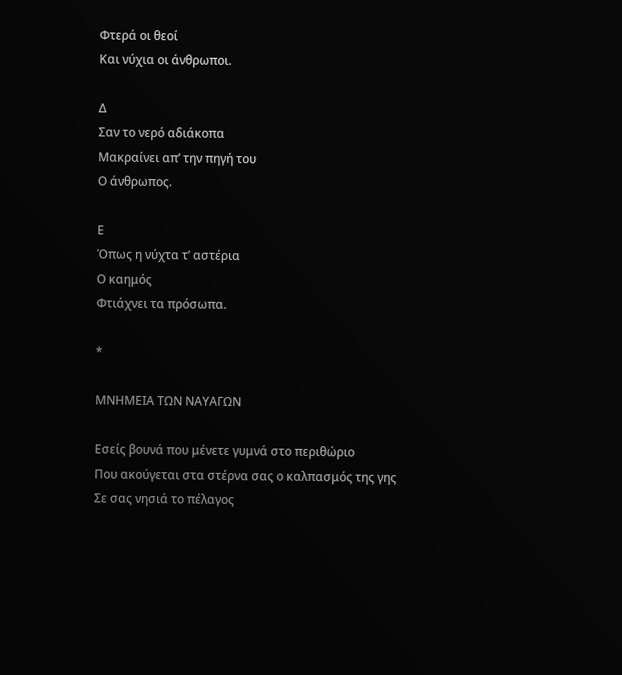Φτερά οι θεοί
Και νύχια οι άνθρωποι.

Δ
Σαν το νερό αδιάκοπα
Μακραίνει απ’ την πηγή του
Ο άνθρωπος.

Ε
Όπως η νύχτα τ’ αστέρια
Ο καημός
Φτιάχνει τα πρόσωπα.

*

ΜΝΗΜΕΙΑ ΤΩΝ ΝΑΥΑΓΩΝ

Εσείς βουνά που μένετε γυμνά στο περιθώριο
Που ακούγεται στα στέρνα σας ο καλπασμός της γης
Σε σας νησιά το πέλαγος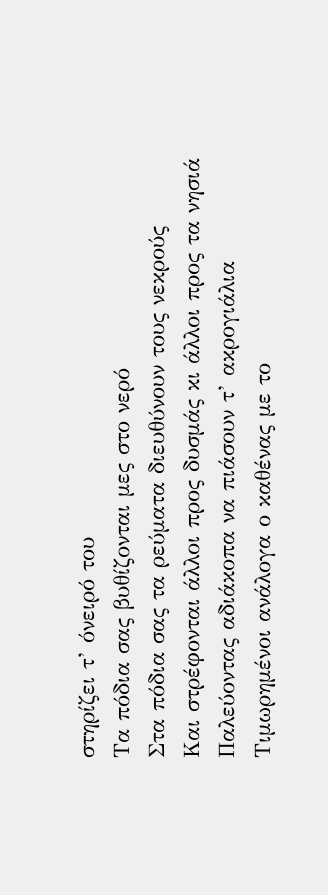στηρίζει τ’ όνειρό του
Τα πόδια σας βυθίζονται μες στο νερό
Στα πόδια σας τα ρεύματα διευθύνουν τους νεκρούς
Και στρέφονται άλλοι προς δυσμάς κι άλλοι προς τα νησιά
Παλεύοντας αδιάκοπα να πιάσουν τ’ ακρογιάλια
Τιμωρημένοι ανάλογα ο καθένας με το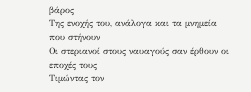βάρος
Της ενοχής του, ανάλογα και τα μνημεία που στήνουν
Οι στεριανοί στους ναυαγούς σαν έρθουν οι εποχές τους
Τιμώντας τον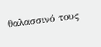θαλασσινό τους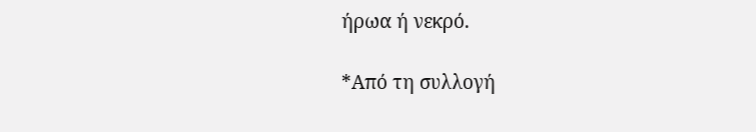ήρωα ή νεκρό.

*Από τη συλλογή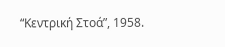“Κεντρική Στοά”, 1958.